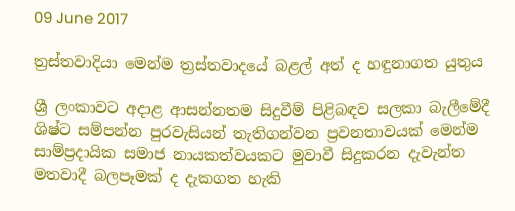09 June 2017

ත්‍රස්තවාදියා මෙන්ම ත්‍රස්තවාදයේ බළල් අත් ද හඳුනාගත යුතුය

ශ්‍රී ලංකාවට අදාළ ආසන්නතම සිදුවීම් පිළිබඳව සලකා බැලීමේදී ශිෂ්ට සම්පන්න පුරවැසියන් තැතිගන්වන ප්‍රවනතාවයක් මෙන්ම සාම්ප්‍රදායික සමාජ නායකත්වයකට මුවාවී සිදුකරන දැවැන්ත මතවාදී බලපෑමක් ද දැකගත හැකි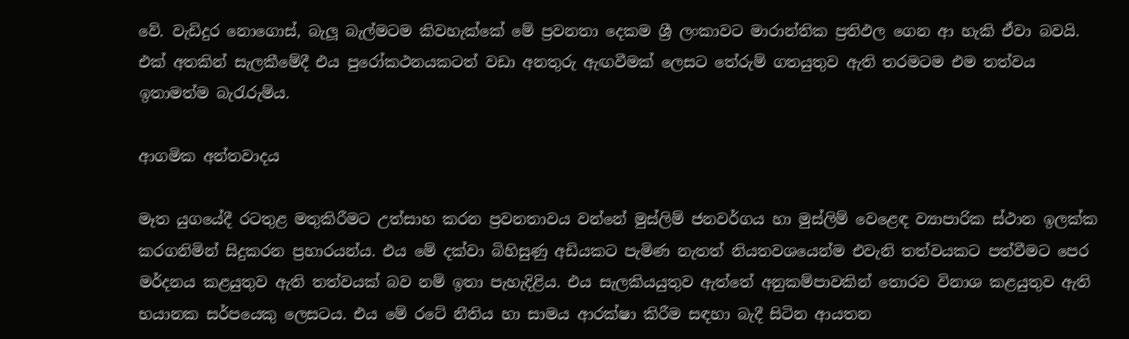වේ. වැඩිදුර නොගොස්, බැලූ බැල්මටම කිවහැක්කේ මේ ප්‍රවනතා දෙකම ශ්‍රී ලංකාවට මාරාන්තික ප්‍රතිඵල ගෙන ආ හැකි ඒවා බවයි. එක් අතකින් සැලකීමේදී එය පුරෝකථනයකටත් වඩා අනතුරු ඇඟවීමක් ලෙසට තේරුම් ගතයුතුව ඇති තරමටම එම තත්වය ඉතාමත්ම බැරැරුම්ය.

ආගමික අන්තවාදය

මෑත යුගයේදී රටතුළ මතුකිරීමට උත්සාහ කරන ප්‍රවනතාවය වන්නේ මුස්ලිම් ජනවර්ගය හා මුස්ලිම් වෙළෙඳ ව්‍යාපාරික ස්ථාන ඉලක්ක කරගනිමින් සිදුකරන ප්‍රහාරයන්ය. එය මේ දක්වා බිහිසුණු අඩියකට පැමිණ නැතත් නියතවශයෙන්ම එවැනි තත්වයකට පත්වීමට පෙර මර්දනය කළයුතුව ඇති තත්වයක් බව නම් ඉතා පැහැදිළිය. එය සැලකියයුතුව ඇත්තේ අනුකම්පාවකින් තොරව විනාශ කළයුතුව ඇති භයානක සර්පයෙකු ලෙසටය. එය මේ රටේ නීතිය හා සාමය ආරක්ෂා කිරීම සඳහා බැදී සිටින ආයතන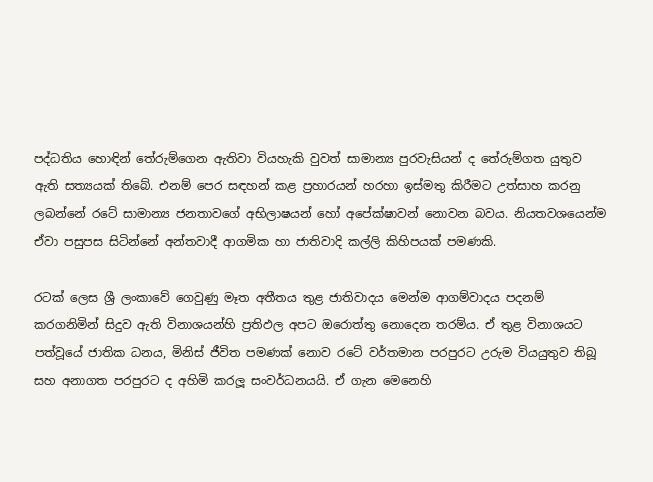පද්ධතිය හොඳින් තේරුම්ගෙන ඇතිවා වියහැකි වුවත් සාමාන්‍ය පුරවැසියන් ද තේරුම්ගත යුතුව ඇති සත්‍යයක් තිබේ. එනම් පෙර සඳහන් කළ ප්‍රහාරයන් හරහා ඉස්මතු කිරීමට උත්සාහ කරනු ලබන්නේ රටේ සාමාන්‍ය ජනතාවගේ අභිලාෂයන් හෝ අපේක්ෂාවන් නොවන බවය. නියතවශයෙන්ම ඒවා පසුපස සිටින්නේ අන්තවාදී ආගමික හා ජාතිවාදි කල්ලි කිහිපයක් පමණකි.

රටක් ලෙස ශ්‍රී ලංකාවේ ගෙවුණු මෑත අතීතය තුළ ජාතිවාදය මෙන්ම ආගම්වාදය පදනම් කරගනිමින් සිදුව ඇති විනාශයන්හි ප්‍රතිඵල අපට ඔරොත්තු නොදෙන තරම්ය. ඒ තුළ විනාශයට පත්වූයේ ජාතික ධනය, මිනිස් ජීවිත පමණක් නොව රටේ වර්තමාන පරපුරට උරුම වියයුතුව තිබූ සහ අනාගත පරපුරට ද අහිමි කරලූ සංවර්ධනයයි. ඒ ගැන මෙනෙහි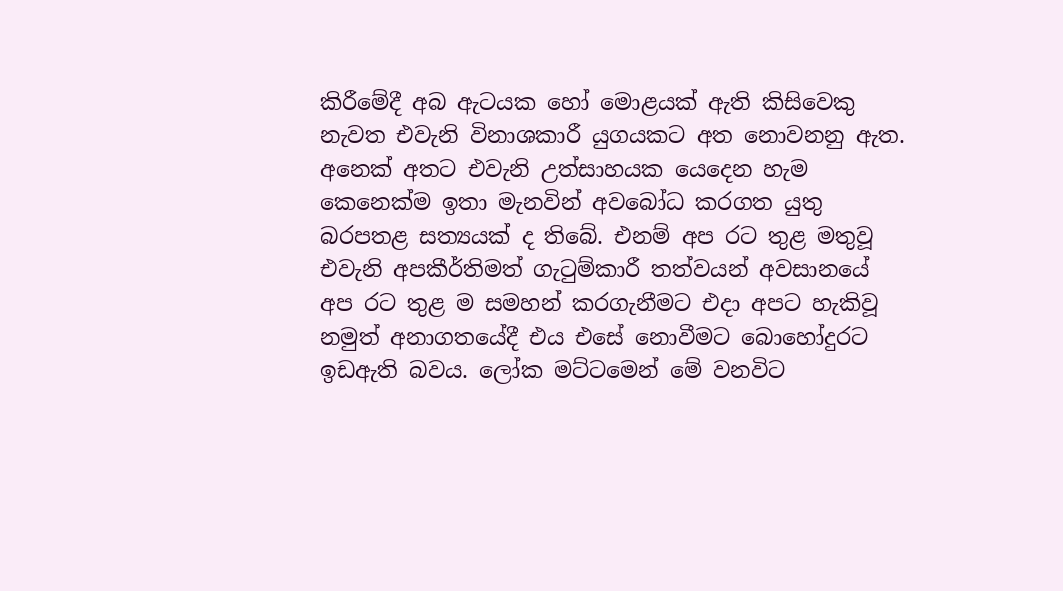කිරීමේදී අබ ඇටයක හෝ මොළයක් ඇති කිසිවෙකු නැවත එවැනි විනාශකාරී යුගයකට අත නොවනනු ඇත. අනෙක් අතට එවැනි උත්සාහයක යෙදෙන හැම කෙනෙක්ම ඉතා මැනවින් අවබෝධ කරගත යුතු බරපතළ සත්‍යයක් ද තිබේ. එනම් අප රට තුළ මතුවූ එවැනි අපකීර්තිමත් ගැටුම්කාරී තත්වයන් අවසානයේ අප රට තුළ ම සමහන් කරගැනීමට එදා අපට හැකිවූ නමුත් අනාගතයේදී එය එසේ නොවීමට බොහෝදුරට ඉඩඇති බවය. ලෝක මට්ටමෙන් මේ වනවිට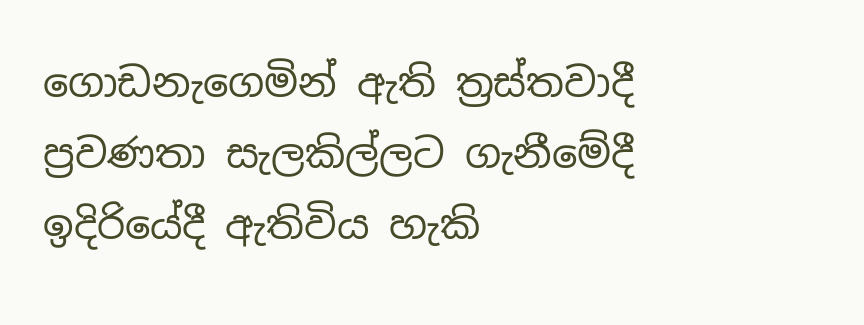ගොඩනැගෙමින් ඇති ත්‍රස්තවාදී ප්‍රවණතා සැලකිල්ලට ගැනීමේදී ඉදිරියේදී ඇතිවිය හැකි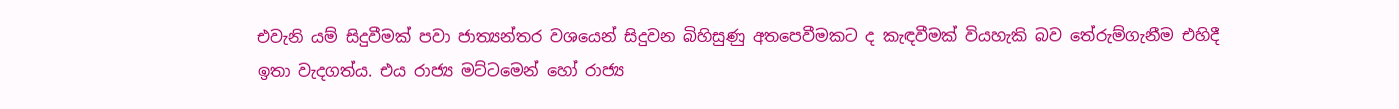එවැනි යම් සිදුවීමක් පවා ජාත්‍යන්තර වශයෙන් සිදුවන බිහිසුණු අතපෙවීමකට ද කැඳවීමක් වියහැකි බව තේරුම්ගැනීම එහිදී ඉතා වැදගත්ය. එය රාජ්‍ය මට්ටමෙන් හෝ රාජ්‍ය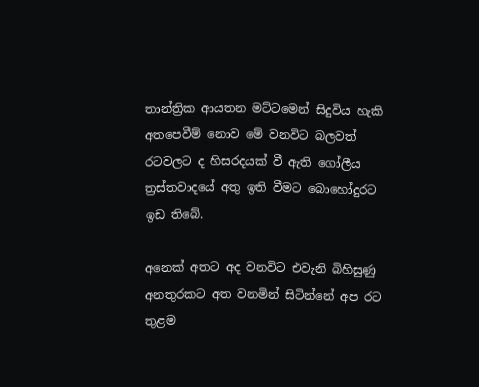තාන්ත්‍රික ආයතන මට්ටමෙන් සිදුවිය හැකි අතපෙවීම් නොව මේ වනවිට බලවත් රටවලට ද හිසරදයක් වී ඇති ගෝලීය ත්‍රස්තවාදයේ අතු ඉති වීමට බොහෝදුරට ඉඩ තිබේ.

අනෙක් අතට අද වනවිට එවැනි බිහිසුණු අනතුරකට අත වනමින් සිටින්නේ අප රට තුළම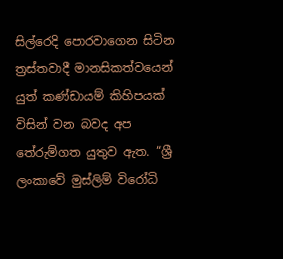සිල්රෙදි පොරවාගෙන සිටින ත්‍රස්තවාදී මානසිකත්වයෙන් යුත් කණ්ඩායම් කිහිපයක් විසින් වන බවද අප තේරුම්ගත යුතුව ඇත. “ශ්‍රී ලංකාවේ මුස්ලිම් විරෝධි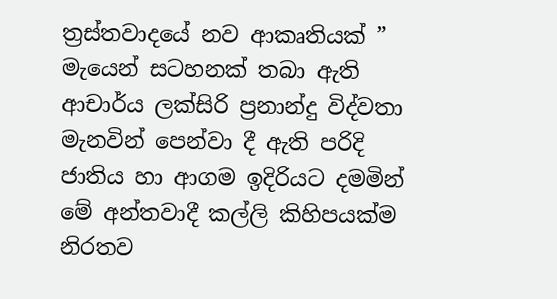ත්‍රස්තවාදයේ නව ආකෘතියක් ” මැයෙන් සටහනක් තබා ඇති ආචාර්ය ලක්සිරි ප්‍රනාන්දු විද්වතා මැනවින් පෙන්වා දී ඇති පරිදි ජාතිය හා ආගම ඉදිරියට දමමින් මේ අන්තවාදී කල්ලි කිහිපයක්ම නිරතව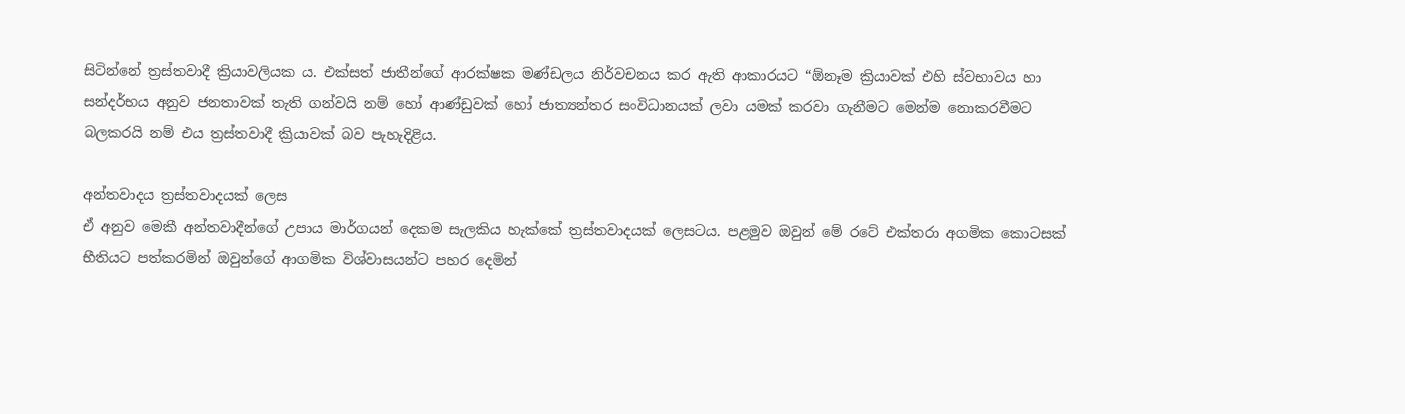සිටින්නේ ත්‍රස්තවාදී ක්‍රියාවලියක ය. එක්සත් ජාතීන්ගේ ආරක්ෂක මණ්ඩලය නිර්වචනය කර ඇති ආකාරයට “ඕනෑම ක්‍රියාවක් එහි ස්වභාවය හා සන්දර්භය අනුව ජනතාවක් තැති ගන්වයි නම් හෝ ආණ්ඩුවක් හෝ ජාත්‍යන්තර සංවිධානයක් ලවා යමක් කරවා ගැනීමට මෙන්ම නොකරවීමට බලකරයි නම් එය ත්‍රස්තවාදී ක්‍රියාවක් බව පැහැදිළිය.

අන්තවාදය ත්‍රස්තවාදයක් ලෙස
ඒ අනුව මෙකී අන්තවාදීන්ගේ උපාය මාර්ගයන් දෙකම සැලකිය හැක්කේ ත්‍රස්තවාදයක් ලෙසටය. පළමුව ඔවුන් මේ රටේ එක්තරා අගමික කොටසක් භීතියට පත්කරමින් ඔවුන්ගේ ආගමික විශ්වාසයන්ට පහර දෙමින්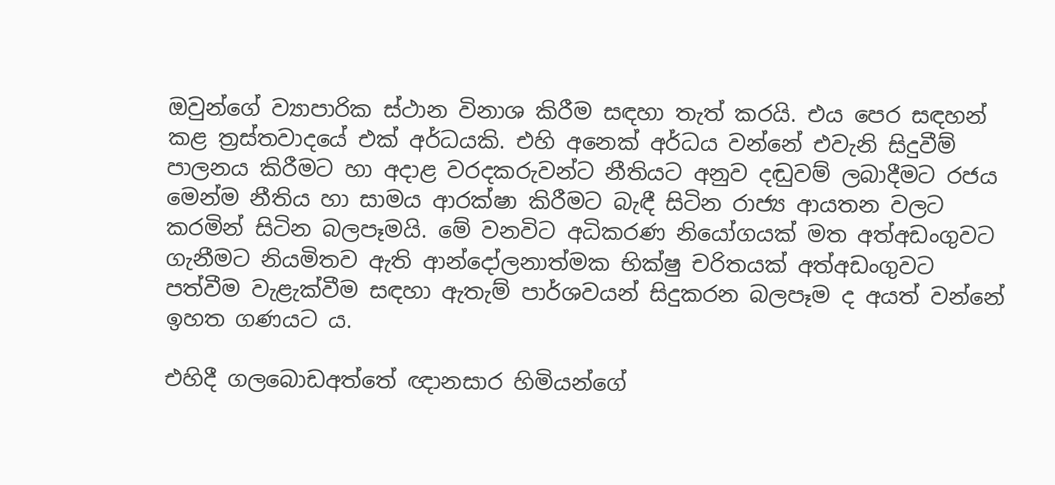ඔවුන්ගේ ව්‍යාපාරික ස්ථාන විනාශ කිරීම සඳහා තැත් කරයි. එය පෙර සඳහන් කළ ත්‍රස්තවාදයේ එක් අර්ධයකි. එහි අනෙක් අර්ධය වන්නේ එවැනි සිදුවීම් පාලනය කිරීමට හා අදාළ වරදකරුවන්ට නීතියට අනුව දඬුවම් ලබාදීමට රජය මෙන්ම නීතිය හා සාමය ආරක්ෂා කිරීමට බැඳී සිටින රාජ්‍ය ආයතන වලට කරමින් සිටින බලපෑමයි. මේ වනවිට අධිකරණ නියෝගයක් මත අත්අඩංගුවට ගැනීමට නියමිතව ඇති ආන්දෝලනාත්මක භික්ෂු චරිතයක් අත්අඩංගුවට පත්වීම වැළැක්වීම සඳහා ඇතැම් පාර්ශවයන් සිදුකරන බලපෑම ද අයත් වන්නේ ඉහත ගණයට ය.

එහිදී ගලබොඩඅත්තේ ඥානසාර හිමියන්ගේ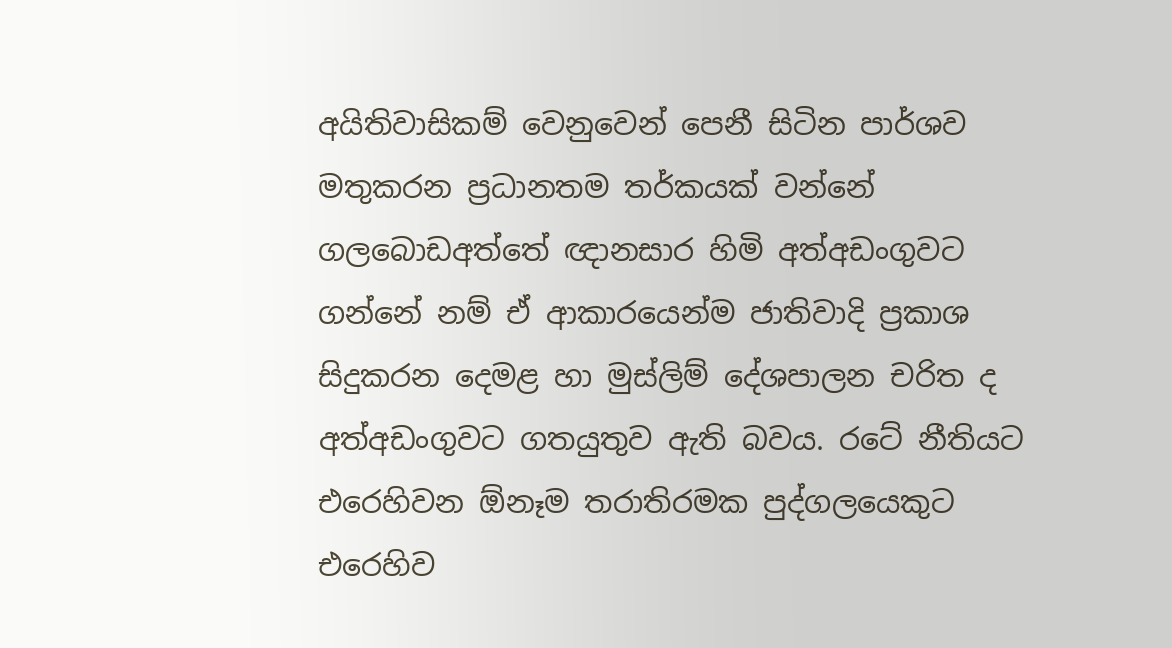අයිතිවාසිකම් වෙනුවෙන් පෙනී සිටින පාර්ශව මතුකරන ප්‍රධානතම තර්කයක් වන්නේ ගලබොඩඅත්තේ ඥානසාර හිමි අත්අඩංගුවට ගන්නේ නම් ඒ ආකාරයෙන්ම ජාතිවාදි ප්‍රකාශ සිදුකරන දෙමළ හා මුස්ලිම් දේශපාලන චරිත ද අත්අඩංගුවට ගතයුතුව ඇති බවය. රටේ නීතියට එරෙහිවන ඕනෑම තරාතිරමක පුද්ගලයෙකුට එරෙහිව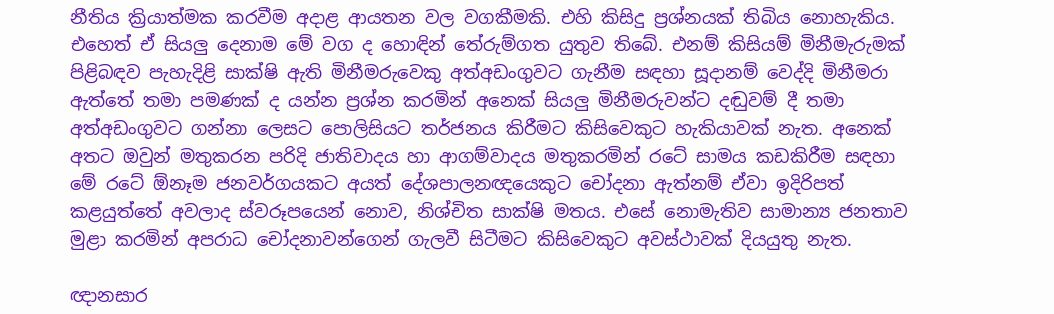නීතිය ක්‍රියාත්මක කරවීම අදාළ ආයතන වල වගකීමකි. එහි කිසිදු ප්‍රශ්නයක් තිබිය නොහැකිය. එහෙත් ඒ සියලු දෙනාම මේ වග ද හොඳින් තේරුම්ගත යුතුව තිබේ. එනම් කිසියම් මිනීමැරුමක් පිළිබඳව පැහැදිළි සාක්ෂි ඇති මිනීමරුවෙකු අත්අඩංගුවට ගැනීම සඳහා සූදානම් වෙද්දි මිනීමරා ඇත්තේ තමා පමණක් ද යන්න ප්‍රශ්න කරමින් අනෙක් සියලු මිනීමරුවන්ට දඬුවම් දී තමා අත්අඩංගුවට ගන්නා ලෙසට පොලිසියට තර්ජනය කිරීමට කිසිවෙකුට හැකියාවක් නැත. අනෙක් අතට ඔවුන් මතුකරන පරිදි ජාතිවාදය හා ආගම්වාදය මතුකරමින් රටේ සාමය කඩකිරීම සඳහා මේ රටේ ඕනෑම ජනවර්ගයකට අයත් දේශපාලනඥයෙකුට චෝදනා ඇත්නම් ඒවා ඉදිරිපත් කළයුත්තේ අවලාද ස්වරූපයෙන් නොව, නිශ්චිත සාක්ෂි මතය. එසේ නොමැතිව සාමාන්‍ය ජනතාව මුළා කරමින් අපරාධ චෝදනාවන්ගෙන් ගැලවී සිටීමට කිසිවෙකුට අවස්ථාවක් දියයුතු නැත.

ඥානසාර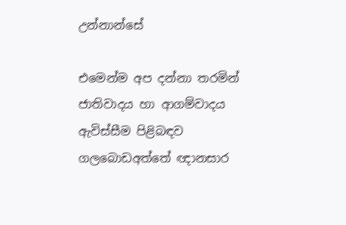උන්නාන්සේ

එමෙන්ම අප දන්නා තරමින් ජාතිවාදය හා ආගම්වාදය ඇවිස්සීම පිළිබඳව ගලබොඩඅත්තේ ඥානසාර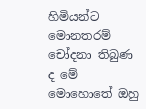හිමියන්ට මොනතරම් චෝදනා තිබුණ ද මේ මොහොතේ ඔහු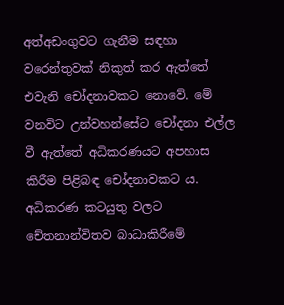අත්අඩංගුවට ගැනීම සඳහා වරෙන්තුවක් නිකුත් කර ඇත්තේ එවැනි චෝදනාවකට නොවේ. මේ වනවිට උන්වහන්සේට චෝදනා එල්ල වී ඇත්තේ අධිකරණයට අපහාස කිරීම පිළිබඳ චෝදනාවකට ය. අධිකරණ කටයුතු වලට චේතනාන්විතව බාධාකිරීමේ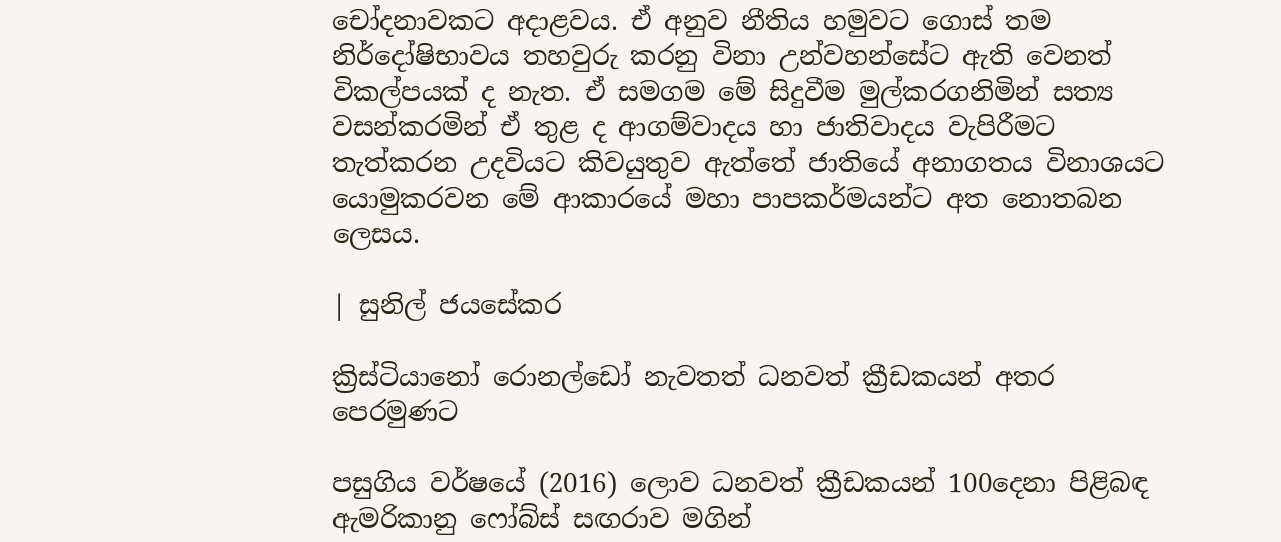චෝදනාවකට අදාළවය. ඒ අනුව නීතිය හමුවට ගොස් තම නිර්දෝෂිභාවය තහවුරු කරනු විනා උන්වහන්සේට ඇති වෙනත් විකල්පයක් ද නැත. ඒ සමගම මේ සිදුවීම මුල්කරගනිමින් සත්‍ය වසන්කරමින් ඒ තුළ ද ආගම්වාදය හා ජාතිවාදය වැපිරීමට තැත්කරන උදවියට කිවයුතුව ඇත්තේ ජාතියේ අනාගතය විනාශයට යොමුකරවන මේ ආකාරයේ මහා පාපකර්මයන්ට අත නොතබන ලෙසය.

| සුනිල් ජයසේකර

ක්‍රිස්ටියානෝ රොනල්ඩෝ නැවතත් ධනවත් ක්‍රීඩකයන් අතර පෙරමුණට

පසුගිය වර්ෂයේ (2016) ලොව ධනවත් ක්‍රීඩකයන් 100දෙනා පිළිබඳ ඇමරිකානු ෆෝබ්ස් සඟරාව මගින්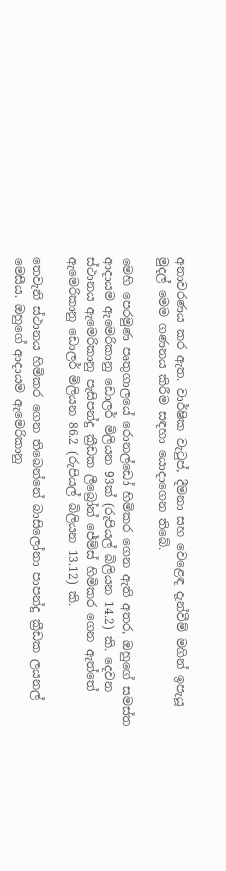අනාවරණය කර ඇත. වාර්ෂික වැටුප්, දීමනා සහ වෙළෙඳ දැන්වීම් මගින් ඉපැයූ මුදල් මෙම ගණනය කිරීම සඳහා යොදාගෙන තිබේ.

මෙහි පෙරමුණ පෘතුගාලයේ රොනල්ඩෝ හිමිකර ගෙන ඇති අතර, ඔහුගේ සමස්ත ආදායම ඇමෙරිකානු ඩොලර් මිලියන 93ක් (රුපියල් බිලියන 14.2) කි. දෙවන ස්ථානය ඇමෙරිකානු පැසිපන්දු ක්‍රීඩක ලීබ්‍රෝන් ජේම්ස් හිමිකර ගෙන ඇත්තේ ඇමෙරිකානු ඩොලර් මිලියන 86.2 (රුපියල් බිලියන 13.12) කි.

තෙවැනි ස්ථානය හිමිකර ගෙන තිබෙන්නේ බාසිලෝනා පාපන්දු ක්‍රීඩක ලයනල් මෙසීය. ඔහුගේ ආදායම ඇමෙරිකානු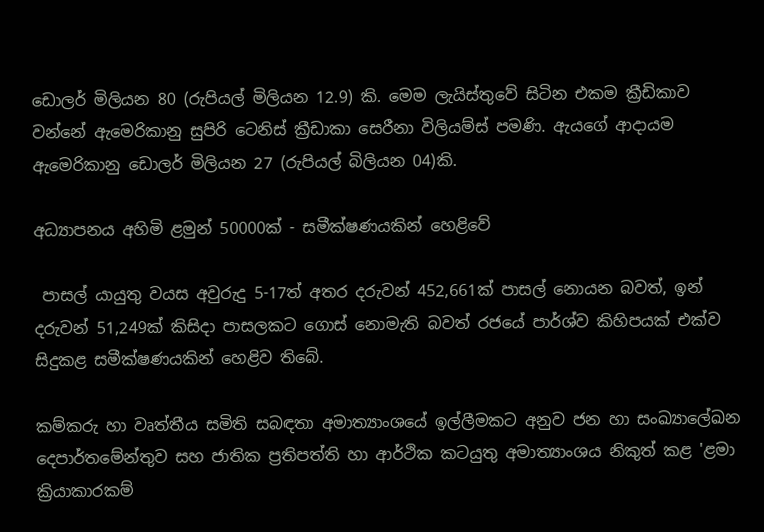ඩොලර් මිලියන 80 (රුපියල් මිලියන 12.9) කි. මෙම ලැයිස්තුවේ සිටින එකම ක්‍රීඩිකාව වන්නේ ඇමෙරිකානු සුපිරි ටෙනිස් ක්‍රීඩාකා සෙරීනා විලියම්ස් පමණි. ඇයගේ ආදායම ඇමෙරිකානු ඩොලර් මිලියන 27 (රුපියල් බිලියන 04)කි.

අධ්‍යාපනය අහිමි ළමුන් 50000ක් - සමීක්ෂණයකින් හෙළිවේ

 පාසල් යායුතු වයස අවුරුදු 5-17ත් අතර දරුවන් 452,661ක් පාසල් නොයන බවත්, ඉන් දරුවන් 51,249ක් කිසිදා පාසලකට ගොස් නොමැති බවත් රජයේ පාර්ශ්ව කිහිපයක් එක්ව සිදුකළ සමීක්ෂණයකින් හෙළිව තිබේ.

කම්කරු හා වෘත්තීය සමිති සබඳතා අමාත්‍යාංශයේ ඉල්ලීමකට අනුව ජන හා සංඛ්‍යාලේඛන දෙපාර්තමේන්තුව සහ ජාතික ප්‍රතිපත්ති හා ආර්ථික කටයුතු අමාත්‍යාංශය නිකුත් කළ 'ළමා ක්‍රියාකාරකම්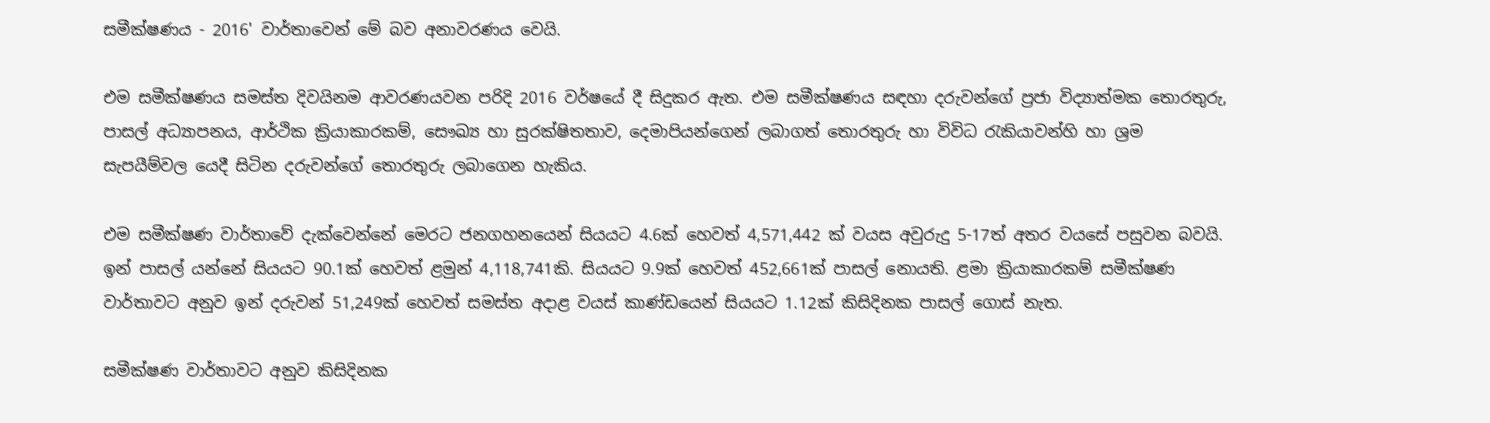සමීක්ෂණය - 2016' වාර්තාවෙන් මේ බව අනාවරණය වෙයි.

එම සමීක්ෂණය සමස්ත දිවයිනම ආවරණයවන පරිදි 2016 වර්ෂයේ දී සිදුකර ඇත. එම සමීක්ෂණය සඳහා දරුවන්ගේ ප්‍රජා විද්‍යාත්මක තොරතුරු, පාසල් අධ්‍යාපනය, ආර්ථික ක්‍රියාකාරකම්, සෞඛ්‍ය හා සුරක්ෂිතතාව, දෙමාපියන්ගෙන් ලබාගත් තොරතුරු හා විවිධ රැකියාවන්හි හා ශ්‍රම සැපයීම්වල යෙදී සිටින දරුවන්ගේ තොරතුරු ලබාගෙන හැකිය.

එම සමීක්ෂණ වාර්තාවේ දැක්වෙන්නේ මෙරට ජනගහනයෙන් සියයට 4.6ක් හෙවත් 4,571,442 ක් වයස අවුරුදු 5-17ත් අතර වයසේ පසුවන බවයි. ඉන් පාසල් යන්නේ සියයට 90.1ක් හෙවත් ළමුන් 4,118,741කි. සියයට 9.9ක් හෙවත් 452,661ක් පාසල් නොයති. ළමා ක්‍රියාකාරකම් සමීක්ෂණ වාර්තාවට අනුව ඉන් දරුවන් 51,249ක් හෙවත් සමස්ත අදාළ වයස් කාණ්ඩයෙන් සියයට 1.12ක් කිසිදිනක පාසල් ගොස් නැත.

සමීක්ෂණ වාර්තාවට අනුව කිසිදිනක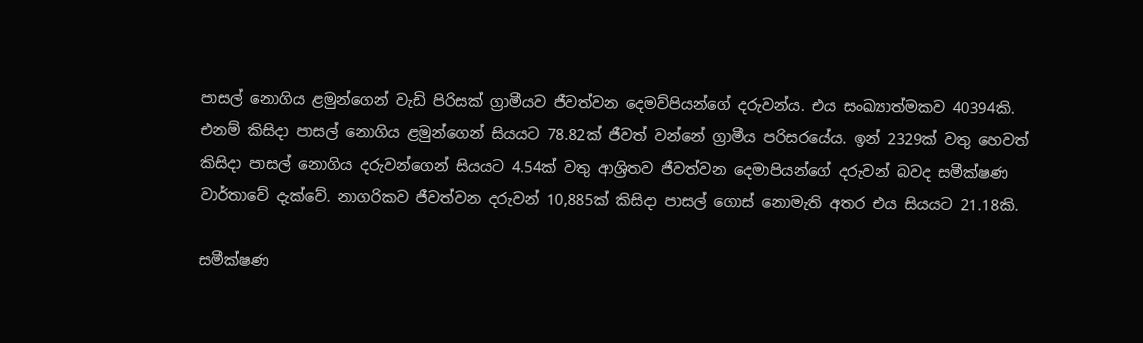පාසල් නොගිය ළමුන්ගෙන් වැඩි පිරිසක් ග්‍රාමීයව ජීවත්වන දෙමව්පියන්ගේ දරුවන්ය. එය සංඛ්‍යාත්මකව 40394කි. එනම් කිසිදා පාසල් නොගිය ළමුන්ගෙන් සියයට 78.82ක් ජීවත් වන්නේ ග්‍රාමීය පරිසරයේය. ඉන් 2329ක් වතු හෙවත් කිසිදා පාසල් නොගිය දරුවන්ගෙන් සියයට 4.54ක් වතු ආශ්‍රිතව ජීවත්වන දෙමාපියන්ගේ දරුවන් බවද සමීක්ෂණ වාර්තාවේ දැක්වේ. නාගරිකව ජීවත්වන දරුවන් 10,885ක් කිසිදා පාසල් ගොස් නොමැති අතර එය සියයට 21.18කි.

සමීක්ෂණ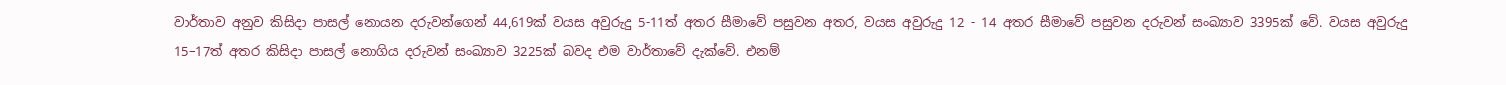වාර්තාව අනුව කිසිදා පාසල් නොයන දරුවන්ගෙන් 44,619ක් වයස අවුරුදු 5-11ත් අතර සීමාවේ පසුවන අතර, වයස අවුරුදු 12 - 14 අතර සීමාවේ පසුවන දරුවන් සංඛ්‍යාව 3395ක් වේ. වයස අවුරුදු 15–17ත් අතර කිසිදා පාසල් නොගිය දරුවන් සංඛ්‍යාව 3225ක් බවද එම වාර්තාවේ දැක්වේ. එනම්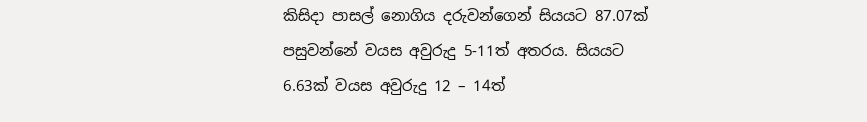කිසිදා පාසල් නොගිය දරුවන්ගෙන් සියයට 87.07ක් පසුවන්නේ වයස අවුරුදු 5-11ත් අතරය. සියයට 6.63ක් වයස අවුරුදු 12 – 14ත්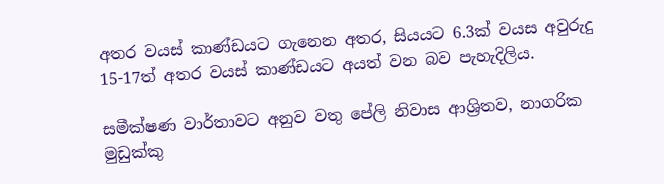අතර වයස් කාණ්ඩයට ගැනෙන අතර, සියයට 6.3ක් වයස අවුරුදු 15-17ත් අතර වයස් කාණ්ඩයට අයත් වන බව පැහැදිලිය.

සමීක්ෂණ වාර්තාවට අනුව වතු පේලි නිවාස ආශ්‍රිතව, නාගරික මුඩුක්කු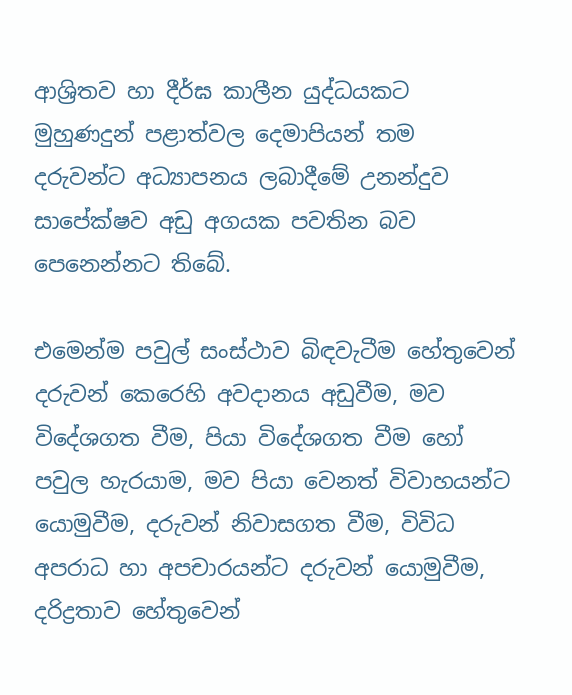ආශ්‍රිතව හා දීර්ඝ කාලීන යුද්ධයකට මුහුණදුන් පළාත්වල දෙමාපියන් තම දරුවන්ට අධ්‍යාපනය ලබාදීමේ උනන්දුව සාපේක්ෂව අඩු අගයක පවතින බව පෙනෙන්නට තිබේ.

එමෙන්ම පවුල් සංස්ථාව බිඳවැටීම හේතුවෙන් දරුවන් කෙරෙහි අවදානය අඩුවීම, මව විදේශගත වීම, පියා විදේශගත වීම හෝ පවුල හැරයාම, මව පියා වෙනත් විවාහයන්ට යොමුවීම, දරුවන් නිවාසගත වීම, විවිධ අපරාධ හා අපචාරයන්ට දරුවන් යොමුවීම, දරිද්‍රතාව හේතුවෙන්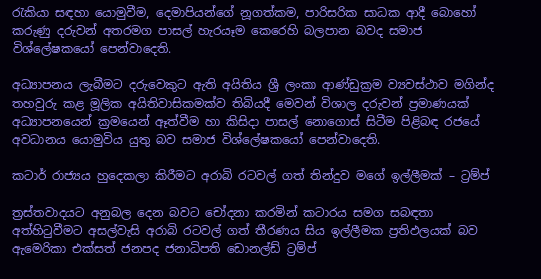රැකියා සඳහා යොමුවීම, දෙමාපියන්ගේ නූගත්කම, පාරිසරික සාධක ආදී බොහෝ කරුණු දරුවන් අතරමග පාසල් හැරයෑම කෙරෙහි බලපාන බවද සමාජ විශ්ලේෂකයෝ පෙන්වාදෙති.

අධ්‍යාපනය ලැබීමට දරුවෙකුට ඇති අයිතිය ශ්‍රී ලංකා ආණ්ඩුක්‍රම ව්‍යවස්ථාව මගින්ද තහවුරු කළ මූලික අයිතිවාසිකමක්ව තිබියදී මෙවන් විශාල දරුවන් ප්‍රමාණයක් අධ්‍යාපනයෙන් ක්‍රමයෙන් ඈත්වීම හා කිසිදා පාසල් නොගොස් සිටීම පිළිබඳ රජයේ අවධානය යොමුවිය යුතු බව සමාජ විශ්ලේෂකයෝ පෙන්වාදෙති.

කටාර් රාජ්‍යය හුදෙකලා කිරීමට අරාබි රටවල් ගත් තින්දුව මගේ ඉල්ලීමක් – ට්‍රම්ප්

ත්‍රස්තවාදයට අනුබල දෙන බවට චෝදනා කරමින් කටාරය සමග සබඳතා අත්හිටුවීමට අසල්වැසි අරාබි රටවල් ගත් තීරණය සිය ඉල්ලීමක ප්‍රතිඵලයක් බව ඇමෙරිකා එක්සත් ජනපද ජනාධිපති ඩොනල්ඩ් ට්‍රම්ප්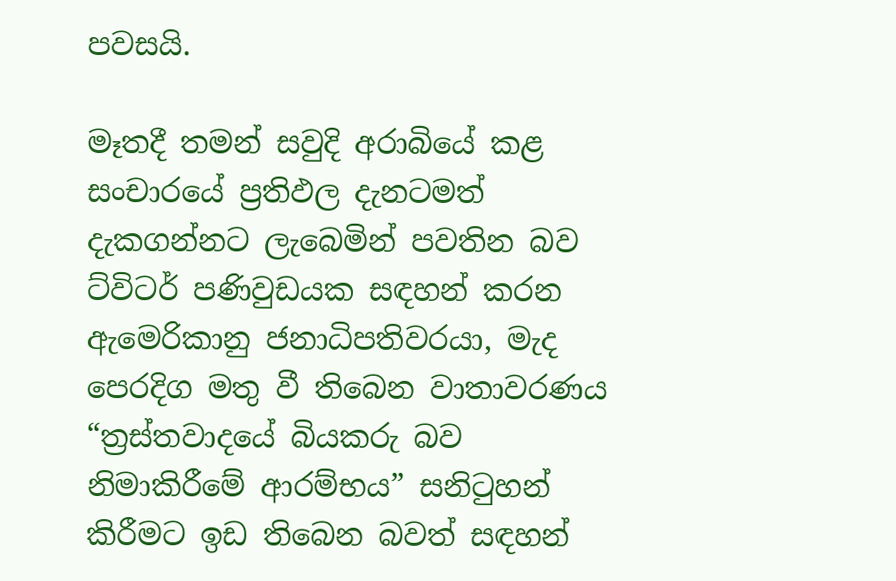පවසයි.

මෑතදී තමන් සවුදි අරාබියේ කළ සංචාරයේ ප්‍රතිඵල දැනටමත් දැකගන්නට ලැබෙමින් පවතින බව ට්විටර් පණිවුඩයක සඳහන් කරන ඇමෙරිකානු ජනාධිපතිවරයා, මැද පෙරදිග මතු වී තිබෙන වාතාවරණය “ත්‍රස්තවාදයේ බියකරු බව නිමාකිරීමේ ආරම්භය” සනිටුහන් කිරීමට ඉඩ තිබෙන බවත් සඳහන්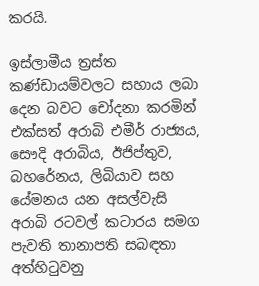කරයි.

ඉස්ලාමීය ත්‍රස්ත කණ්ඩායම්වලට සහාය ලබා දෙන බවට චෝදනා කරමින් එක්සත් අරාබි එමීර් රාජ්‍යය, සෞදි අරාබිය, ඊජිප්තුව, බහරේනය, ලිබියාව සහ යේමනය යන අසල්වැසි අරාබි රටවල් කටාරය සමග පැවති තානාපති සබඳතා අත්හිටුවනු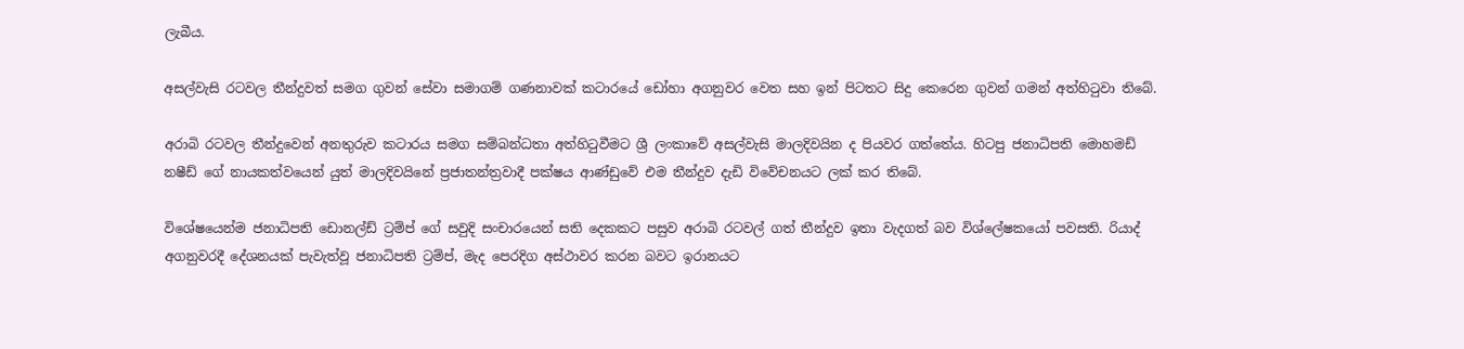ලැබීය.

අසල්වැසි රටවල තීන්දුවත් සමග ගුවන් සේවා සමාගම් ගණනාවක් කටාරයේ ඩෝහා අගනුවර වෙත සහ ඉන් පිටතට සිදු කෙරෙන ගුවන් ගමන් අත්හිටුවා තිබේ.

අරාබි රටවල තීන්දුවෙන් අනතුරුව කටාරය සමග සම්බන්ධතා අත්හිටුවීමට ශ්‍රී ලංකාවේ අසල්වැසි මාලදිවයින ද පියවර ගත්තේය. හිටපු ජනාධිපති මොහමඩ් නෂීඩ් ගේ නායකත්වයෙන් යුත් මාලදිවයිනේ ප්‍රජාතන්ත්‍රවාදී පක්ෂය ආණ්ඩුවේ එම තීන්දුව දැඩි විවේචනයට ලක් කර තිබේ.

විශේෂයෙන්ම ජනාධිපති ඩොනල්ඩ් ට්‍රම්ප් ගේ සවුදි සංචාරයෙන් සති දෙකකට පසුව අරාබි රටවල් ගත් තීන්දුව ඉතා වැදගත් බව විශ්ලේෂකයෝ පවසති. රියාද් අගනුවරදී දේශනයක් පැවැත්වූ ජනාධිපති ට්‍රම්ප්, මැද පෙරදිග අස්ථාවර කරන බවට ඉරානයට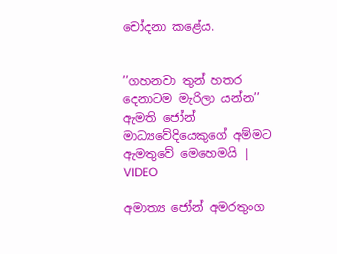චෝදනා කළේය.


’’ගහනවා තුන් හතර දෙනාටම මැරිලා යන්න’’ ඇමති ජෝන් මාධ්‍යවේදියෙකුගේ අම්මට ඇමතුවේ මෙහෙමයි | VIDEO

අමාත්‍ය ජෝන් අමරතුංග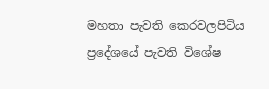මහතා පැවති කෙරවලපිටිය ප්‍රදේශයේ පැවති විශේෂ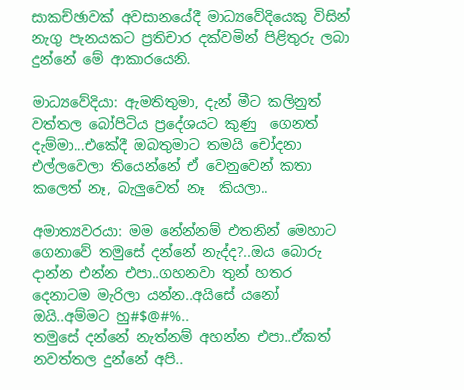සාකච්ඡාවක් අවසානයේදී මාධ්‍යවේදියෙකු විසින් නැගු පැනයකට ප්‍රතිචාර දක්වමින් පිළිතුරු ලබා දුන්නේ මේ ආකාරයෙනි.

මාධ්‍යවේදියා: ඇමතිතුමා, දැන් මීට කලිනුත් වත්තල බෝපිටිය ප්‍රදේශයට කුණු  ගෙනත් දැම්මා...එකේදී ඔබතුමාට තමයි චෝදනා එල්ලවෙලා තියෙන්නේ ඒ වෙනුවෙන් කතා කලෙත් නෑ, බැලුවෙත් නෑ  කියලා..

අමාත්‍යවරයා: මම නේන්නම් එතනින් මෙහාට ගෙනාවේ තමුසේ දන්නේ නැද්ද?..ඔය බොරු දාන්න එන්න එපා..ගහනවා තුන් හතර දෙනාටම මැරිලා යන්න..අයිසේ යනෝ ඔයි..අම්මට හු#$@#%..
තමුසේ දන්නේ නැත්නම් අහන්න එපා..ඒකත් නවත්තල දුන්නේ අපි..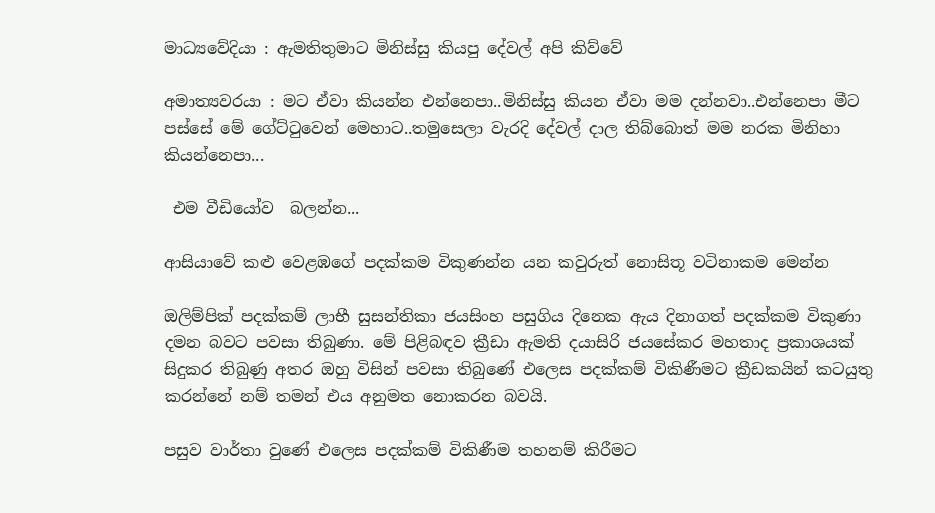මාධ්‍යවේදියා : ඇමතිතුමාට මිනිස්සු කියපු දේවල් අපි කිව්වේ

අමාත්‍යවරයා : මට ඒවා කියන්න එන්නෙපා..මිනිස්සු කියන ඒවා මම දන්නවා..එන්නෙපා මීට පස්සේ මේ ගේට්ටුවෙන් මෙහාට..තමුසෙලා වැරදි දේවල් දාල තිබ්බොත් මම නරක මිනිහා කියන්නෙපා...

 එම වීඩියෝව  බලන්න...

ආසියාවේ කළු වෙළඹගේ පදක්කම විකුණන්න යන කවුරුත් නොසිතූ වටිනාකම මෙන්න

ඔලිම්පික් පදක්කම් ලාභී සුසන්තිකා ජයසිංහ පසුගිය දිනෙක ඇය දිනාගත් පදක්කම විකුණා දමන බවට පවසා තිබුණා. මේ පිළිබඳව ක්‍රීඩා ඇමති දයාසිරි ජයසේකර මහතාද ප්‍රකාශයක් සිදුකර තිබුණු අතර ඔහු විසින් පවසා තිබුණේ එලෙස පදක්කම් විකිණීමට ක්‍රීඩකයින් කටයුතු කරන්නේ නම් තමන් එය අනුමත නොකරන බවයි.

පසුව වාර්තා වුණේ එලෙස පදක්කම් විකිණීම තහනම් කිරීමට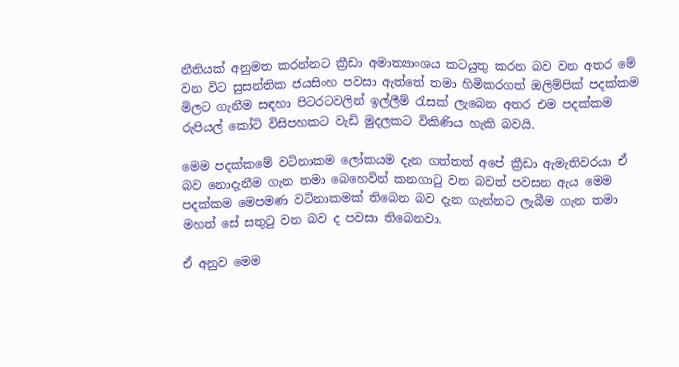නීතියක් අනුමත කරන්නට ක්‍රීඩා අමාත්‍යාංශය කටයුතු කරන බව වන අතර මේ වන විට සුසන්තික ජයසිංහ පවසා ඇත්තේ තමා හිමිකරගත් ඔලිම්පික්‌ පදක්‌කම මිලට ගැනීම සඳහා පිටරටවලින් ඉල්ලීම් රැසක්‌ ලැබෙන අතර එම පදක්‌කම රුපියල් කෝටි විසිපහකට වැඩි මුදලකට විකිණිය හැකි බවයි.

මෙම පදක්‌කමේ වටිනාකම ලෝකයම දැන ගත්තත් අපේ ක්‍රීඩා ඇමැතිවරයා ඒ බව නොදැනීම ගැන තමා බෙහෙවින් කනගාටු වන බවත් පවසන ඇය මෙම පදක්‌කම මෙපමණ වටිනාකමක්‌ තිබෙන බව දැන ගැන්නට ලැබීම ගැන තමා මහත් සේ සතුටු වන බව ද පවසා තිබෙනවා.

ඒ අනුව මෙම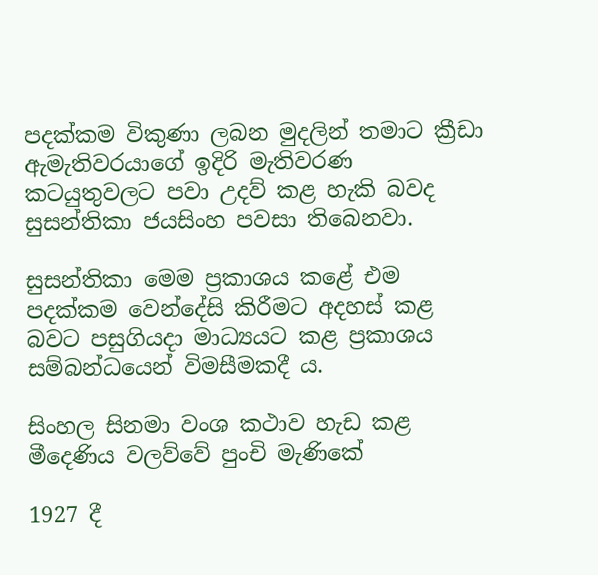පදක්‌කම විකුණා ලබන මුදලින් තමාට ක්‍රීඩා ඇමැතිවරයාගේ ඉදිරි මැතිවරණ කටයුතුවලට පවා උදව් කළ හැකි බවද සුසන්තිකා ජයසිංහ පවසා තිබෙනවා.

සුසන්තිකා මෙම ප්‍රකාශය කළේ එම පදක්‌කම වෙන්දේසි කිරීමට අදහස්‌ කළ බවට පසුගියදා මාධ්‍යයට කළ ප්‍රකාශය සම්බන්ධයෙන් විමසීමකදී ය.

සිංහල සිනමා වංශ කථාව හැඩ කළ මීදෙණිය වලව්වේ පුංචි මැණිකේ

1927 දී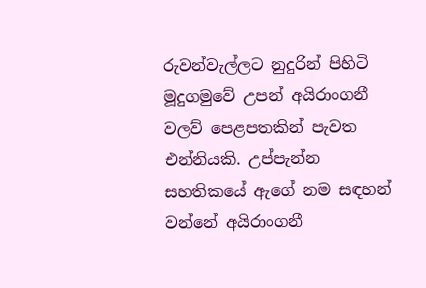රුවන්වැල්ලට නුදුරින් පිහිටි මූදුගමුවේ උපන් අයිරාංගනී වලව් පෙළපතකින් පැවත එන්නියකි. උප්පැන්න සහතිකයේ ඇගේ නම සඳහන් වන්නේ අයිරාංගනී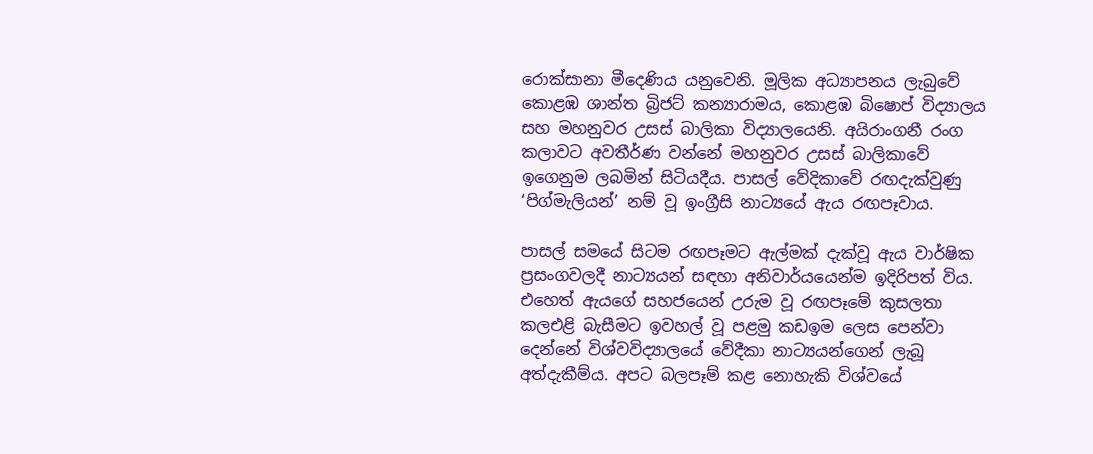රොක්සානා මීදෙණිය යනුවෙනි. මූලික අධ්‍යාපනය ලැබුවේ කොළඹ ශාන්ත බ්‍රිජට් කන්‍යාරාමය, කොළඹ බිෂොප් විද්‍යාලය සහ මහනුවර උසස් බාලිකා විද්‍යාලයෙනි. අයිරාංගනී රංග කලාවට අවතීර්ණ වන්නේ මහනුවර උසස් බාලිකාවේ ඉගෙනුම ලබමින් සිටියදීය. පාසල් වේදිකාවේ රඟදැක්වුණු ‘පිග්මැලියන්’ නම් වූ ඉංග්‍රීසි නාට්‍යයේ ඇය රඟපෑවාය.

පාසල් සමයේ සිටම රඟපෑමට ඇල්මක් දැක්වූ ඇය වාර්ෂික ප්‍රසංගවලදී නාට්‍යයන් සඳහා අනිවාර්යයෙන්ම ඉදිරිපත් විය. එහෙත් ඇයගේ සහජයෙන් උරුම වූ රඟපෑමේ කුසලතා කලඑළි බැසීමට ඉවහල් වූ පළමු කඩඉම ලෙස පෙන්වා දෙන්නේ විශ්වවිද්‍යාලයේ වේදීකා නාට්‍යයන්ගෙන් ලැබූ අත්දැකීම්ය. අපට බලපෑම් කළ නොහැකි විශ්වයේ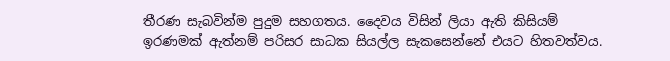තීරණ සැබවින්ම පුදුම සහගතය. දෛවය විසින් ලියා ඇති කිසියම් ඉරණමක් ඇත්නම් පරිසර සාධක සියල්ල සැකසෙන්නේ එයට හිතවත්වය.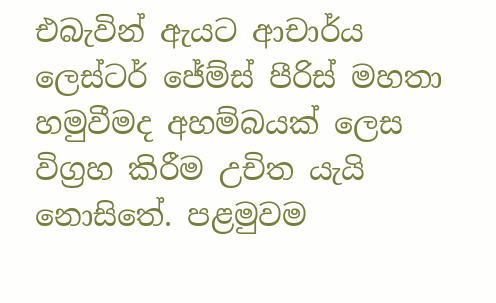එබැවින් ඇයට ආචාර්ය ලෙස්ටර් ජේම්ස් පීරිස් මහතා හමුවීමද අහම්බයක් ලෙස විග්‍රහ කිරීම උචිත යැයි නොසිතේ. පළමුවම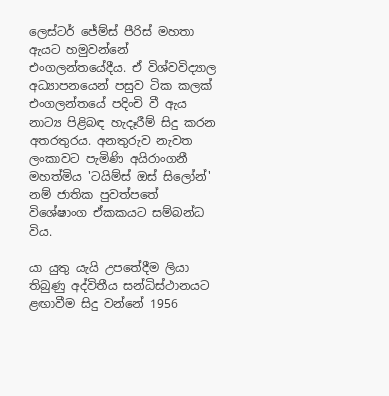ලෙස්ටර් ජේම්ස් පීරිස් මහතා ඇයට හමුවන්නේ එංගලන්තයේදීය. ඒ විශ්වවිද්‍යාල අධ්‍යාපනයෙන් පසුව ටික කලක් එංගලන්තයේ පදිංචි වී ඇය නාට්‍ය පිළිබඳ හැදෑරීම් සිදු කරන අතරතුරය. අනතුරුව නැවත ලංකාවට පැමිණි අයිරාංගනී මහත්මිය 'ටයිම්ස් ඔස් සිලෝන්' නම් ජාතික පුවත්පතේ විශේෂාංග ඒකකයට සම්බන්ධ විය.

යා යුතු යැයි උපතේදීම ලියා තිබුණු අද්විතීය සන්ධිස්ථානයට ළඟාවීම සිදු වන්නේ 1956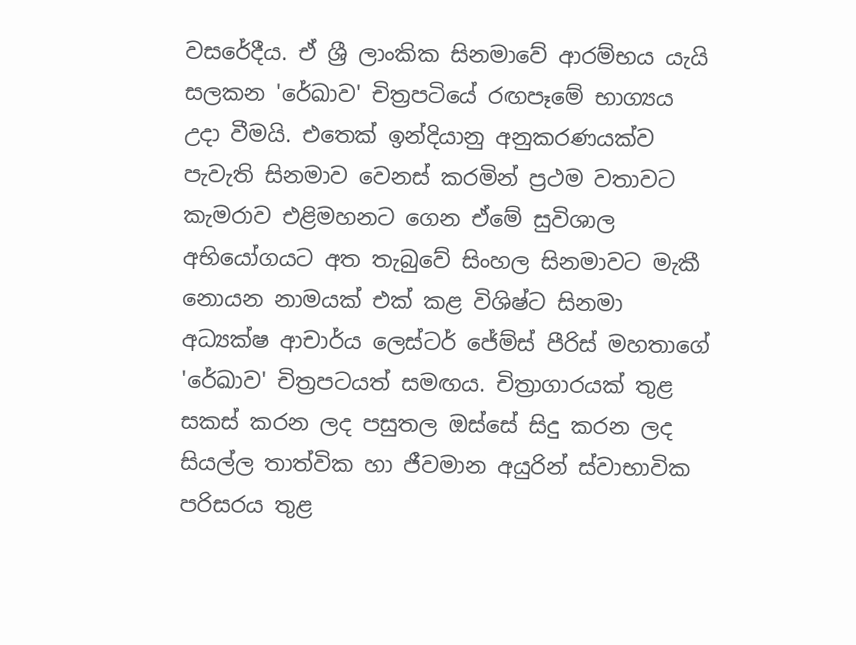වසරේදීය. ඒ ශ්‍රී ලාංකික සිනමාවේ ආරම්භය යැයි සලකන 'රේඛාව' චිත්‍රපටියේ රඟපෑමේ භාග්‍යය උදා වීමයි. එතෙක් ඉන්දියානු අනුකරණයක්ව පැවැති සිනමාව වෙනස් කරමින් ප්‍රථම වතාවට කැමරාව එළිමහනට ගෙන ඒමේ සුවිශාල අභියෝගයට අත තැබුවේ සිංහල සිනමාවට මැකී නොයන නාමයක් එක් කළ විශිෂ්ට සිනමා අධ්‍යක්ෂ ආචාර්ය ලෙස්ටර් ජේම්ස් පීරිස් මහතාගේ 'රේඛාව' චිත්‍රපටයත් සමඟය. චිත්‍රාගාරයක් තුළ සකස් කරන ලද පසුතල ඔස්සේ සිදු කරන ලද සියල්ල තාත්වික හා ජීවමාන අයුරින් ස්වාභාවික පරිසරය තුළ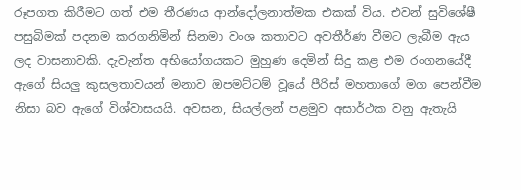රූපගත කිරීමට ගත් එම තීරණය ආන්දෝලනාත්මක එකක් විය. එවන් සුවිශේෂී පසුබිමක් පදනම කරගනිමින් සිනමා වංශ කතාවට අවතීර්ණ වීමට ලැබීම ඇය ලද වාසනාවකි. දැවැන්ත අභියෝගයකට මුහුණ දෙමින් සිදු කළ එම රංගනයේදී ඇගේ සියලු කුසලතාවයන් මනාව ඔපමට්ටම් වූයේ පීරිස් මහතාගේ මග පෙන්වීම නිසා බව ඇගේ විශ්වාසයයි. අවසන, සියල්ලන් පළමුව අසාර්ථක වනු ඇතැයි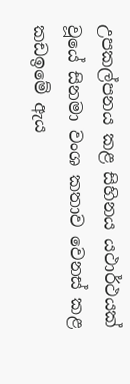උපකල්පනය කළ සිහිනය යථාර්ථයක් වූයේ සිනමා වංශ කතාව වෙනස් කළ කඩඉමේ ඇය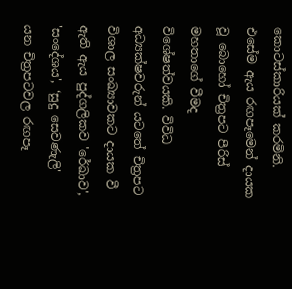කොටස්කාරියක් කරමිනි. එසේම ඇය රඟපෑමෙන් දායක වූ බොහෝ චිත්‍රපට පීරිස් මහතාගේ වීමද විශේෂත්වයකි. විවිධ අධ්‍යක්ෂවරුන් යටතේ චිත්‍රපට විශාල සංඛ්‍යාවකට දායක වී ඇති ඇය පුද්ගලිකව 'රේඛාව', 'සංදේශය', ‘සුදු සෙවණැලි' යන චිත්‍රපටවල රඟපෑ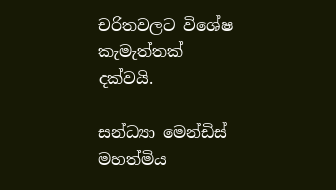චරිතවලට විශේෂ කැමැත්තක් දක්වයි.

සන්ධ්‍යා මෙන්ඩිස් මහත්මිය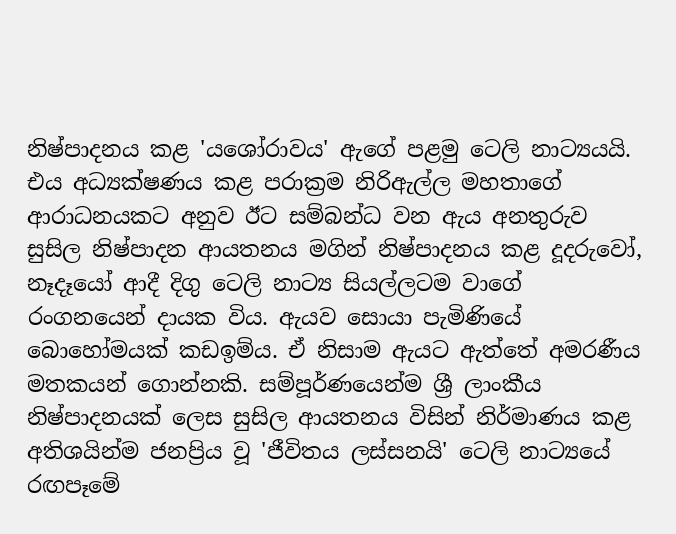නිෂ්පාදනය කළ 'යශෝරාවය' ඇගේ පළමු ටෙලි නාට්‍යයයි. එය අධ්‍යක්ෂණය කළ පරාක්‍රම නිරිඇල්ල මහතාගේ ආරාධනයකට අනුව ඊට සම්බන්ධ වන ඇය අනතුරුව සුසිල නිෂ්පාදන ආයතනය මගින් නිෂ්පාදනය කළ දූදරුවෝ, නෑදෑයෝ ආදී දිගු ටෙලි නාට්‍ය සියල්ලටම වාගේ රංගනයෙන් දායක විය. ඇයව සොයා පැමිණියේ බොහෝමයක් කඩඉම්ය. ඒ නිසාම ඇයට ඇත්තේ අමරණීය මතකයන් ගොන්නකි. සම්පූර්ණයෙන්ම ශ්‍රී ලාංකීය නිෂ්පාදනයක් ලෙස සුසිල ආයතනය විසින් නිර්මාණය කළ අතිශයින්ම ජනප්‍රිය වූ 'ජීවිතය ලස්සනයි' ටෙලි නාට්‍යයේ රඟපෑමේ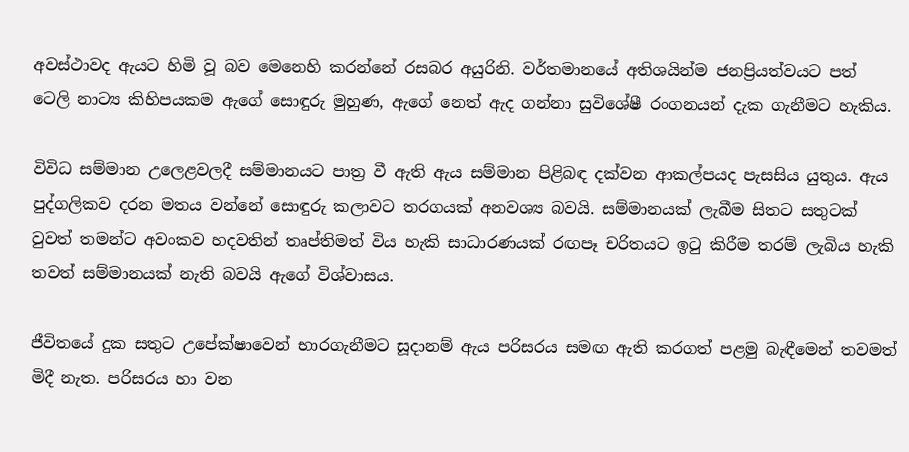අවස්ථාවද ඇයට හිමි වූ බව මෙනෙහි කරන්නේ රසබර අයුරිනි. වර්තමානයේ අතිශයින්ම ජනප්‍රියත්වයට පත් ටෙලි නාට්‍ය කිහිපයකම ඇගේ සොඳුරු මුහුණ, ඇගේ නෙත් ඇද ගන්නා සුවිශේෂී රංගනයන් දැක ගැනීමට හැකිය.

විවිධ සම්මාන උලෙළවලදී සම්මානයට පාත්‍ර වී ඇති ඇය සම්මාන පිළිබඳ දක්වන ආකල්පයද පැසසිය යුතුය. ඇය පුද්ගලිකව දරන මතය වන්නේ සොඳුරු කලාවට තරගයක් අනවශ්‍ය බවයි. සම්මානයක් ලැබීම සිතට සතුටක් වුවත් තමන්ට අවංකව හදවතින් තෘප්තිමත් විය හැකි සාධාරණයක් රඟපෑ චරිතයට ඉටු කිරීම තරම් ලැබිය හැකි තවත් සම්මානයක් නැති බවයි ඇගේ විශ්වාසය.

ජීවිතයේ දුක සතුට උපේක්ෂාවෙන් භාරගැනීමට සූදානම් ඇය පරිසරය සමඟ ඇති කරගත් පළමු බැඳීමෙන් තවමත් මිදී නැත. පරිසරය හා වන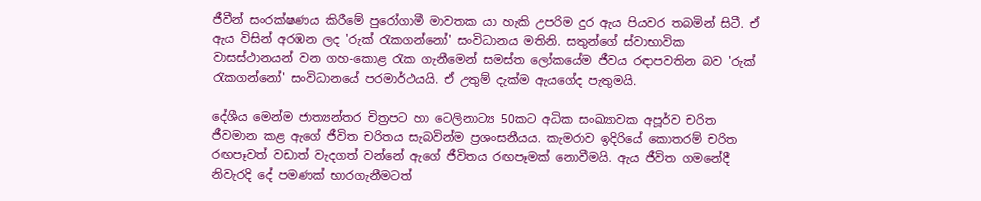ජීවීන් සංරක්ෂණය කිරීමේ පුරෝගාමී මාවතක යා හැකි උපරිම දුර ඇය පියවර තබමින් සිටී. ඒ ඇය විසින් අරඹන ලද 'රුක් රැකගන්නෝ' සංවිධානය මතිනි. සතුන්ගේ ස්වාභාවික වාසස්ථානයන් වන ගහ-කොළ රැක ගැනීමෙන් සමස්ත ලෝකයේම ජීවය රඳාපවතින බව 'රුක් රැකගන්නෝ' සංවිධානයේ පරමාර්ථයයි. ඒ උතුම් දැක්ම ඇයගේද පැතුමයි.

දේශීය මෙන්ම ජාත්‍යන්තර චිත්‍රපට හා ටෙලිනාට්‍ය 50කට අධික සංඛ්‍යාවක අපූර්ව චරිත ජීවමාන කළ ඇගේ ජීවිත චරිතය සැබවින්ම ප්‍රශංසනීයය. කැමරාව ඉදිරියේ කොතරම් චරිත රඟපෑවත් වඩාත් වැදගත් වන්නේ ඇගේ ජීවිතය රඟපෑමක් නොවීමයි. ඇය ජීවිත ගමනේදී නිවැරදි දේ පමණක් භාරගැනීමටත්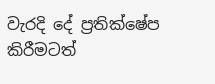වැරදි දේ ප්‍රතික්ෂේප කිරීමටත්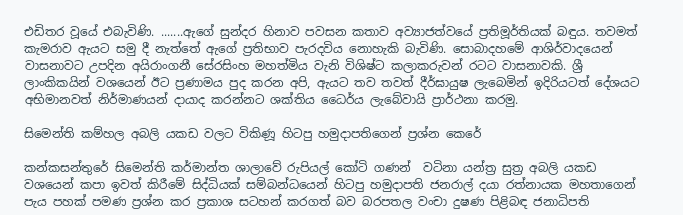එඩිතර වූයේ එබැවිණි. .......ඇගේ සුන්දර හිනාව පවසන කතාව අව්‍යාජත්වයේ ප්‍රතිමූර්තියක් බඳුය. තවමත් කැමරාව ඇයට සමු දී නැත්තේ ඇගේ ප්‍රතිභාව පැරදවිය නොහැකි බැවිණි. සොබාදහමේ ආශිර්වාදයෙන් වාසනාවට උපදින අයිරාංගනී සේරසිංහ මහත්මිය වැනි විශිෂ්ට කලාකරුවන් රටට වාසනාවකි. ශ්‍රී ලාංකිකයින් වශයෙන් ඊට ප්‍රණාමය පුද කරන අපි, ඇයට තව තවත් දීර්ඝායුෂ ලැබෙමින් ඉදිරියටත් දේශයට අභිමානවත් නිර්මාණයන් දායාද කරන්නට ශක්තිය ධෛර්ය ලැබේවායි ප්‍රාර්ථනා කරමු.

සිමෙන්ති කම්හල අබලි යකඩ වලට විකිණූ හිටපු හමුදාපතිගෙන් ප්‍රශ්න කෙරේ

කන්කසන්තුරේ සිමෙන්ති කර්මාන්ත ශාලාවේ රුපියල් කෝටි ගණන්  වටිනා යන්ත්‍ර සුත්‍ර අබලි යකඩ වශයෙන් කපා ඉවත් කිරීමේ සිද්ධියක් සම්බන්ධයෙන් හිටපු හමුදාපති ජනරාල් දයා රත්නායක මහතාගෙන් පැය පහක් පමණ ප්‍රශ්න කර ප්‍රකාශ සටහන් කරගත් බව බරපතල වංචා දුෂණ පිළිබඳ ජනාධිපති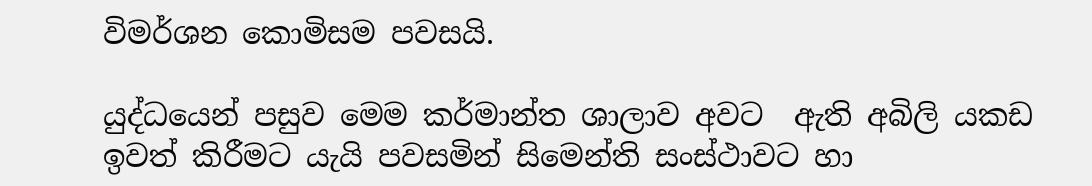විමර්ශන කොමිසම පවසයි.

යුද්ධයෙන් පසුව මෙම කර්මාන්ත ශාලාව අවට  ඇති අබිලි යකඩ ඉවත් කිරීමට යැයි පවසමින් සිමෙන්ති සංස්ථාවට හා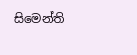සිමෙන්ති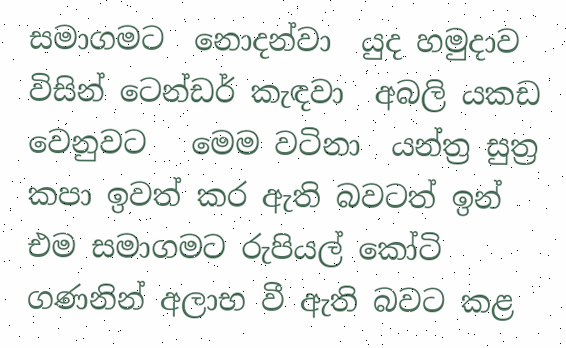සමාගමට  නොදන්වා  යුද හමුදාව විසින් ටෙන්ඩර් කැඳවා  අබලි යකඩ වෙනුවට   මෙම වටිනා  යන්ත්‍ර සුත්‍ර කපා ඉවත් කර ඇති බවටත් ඉන් එම සමාගමට රුපියල් කෝටි ගණනින් අලාභ වී ඇති බවට කළ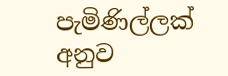පැමිණිල්ලක් අනුව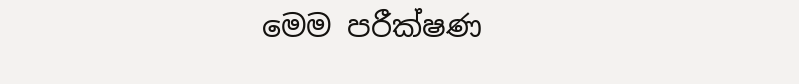මෙම පරීක්ෂණ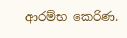ආරම්භ කෙරිණ.